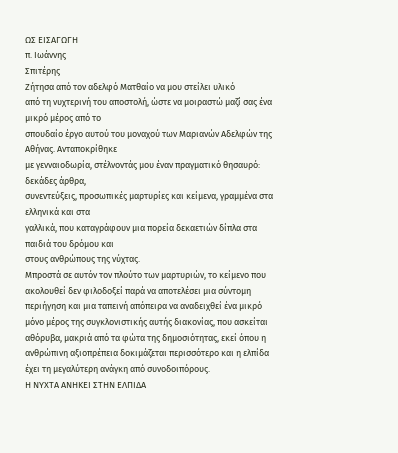ΩΣ ΕΙΣΑΓΩΓΗ
π. Ιωάννης
Σπιτέρης
Ζήτησα από τον αδελφό Ματθαίο να μου στείλει υλικό
από τη νυχτερινή του αποστολή, ώστε να μοιραστώ μαζί σας ένα μικρό μέρος από το
σπουδαίο έργο αυτού του μοναχού των Μαριανών Αδελφών της Αθήνας. Ανταποκρίθηκε
με γενναιοδωρία, στέλνοντάς μου έναν πραγματικό θησαυρό: δεκάδες άρθρα,
συνεντεύξεις, προσωπικές μαρτυρίες και κείμενα, γραμμένα στα ελληνικά και στα
γαλλικά, που καταγράφουν μια πορεία δεκαετιών δίπλα στα παιδιά του δρόμου και
στους ανθρώπους της νύχτας.
Μπροστά σε αυτόν τον πλούτο των μαρτυριών, το κείμενο που ακολουθεί δεν φιλοδοξεί παρά να αποτελέσει μια σύντομη περιήγηση και μια ταπεινή απόπειρα να αναδειχθεί ένα μικρό μόνο μέρος της συγκλονιστικής αυτής διακονίας, που ασκείται αθόρυβα, μακριά από τα φώτα της δημοσιότητας, εκεί όπου η ανθρώπινη αξιοπρέπεια δοκιμάζεται περισσότερο και η ελπίδα έχει τη μεγαλύτερη ανάγκη από συνοδοιπόρους.
Η ΝΥΧΤΑ ΑΝΗΚΕΙ ΣΤΗΝ ΕΛΠΙΔΑ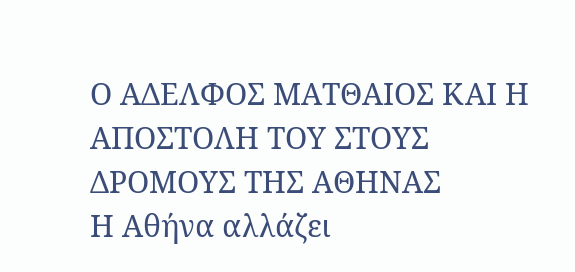Ο ΑΔΕΛΦΟΣ ΜΑΤΘΑΙΟΣ ΚΑΙ Η ΑΠΟΣΤΟΛΗ ΤΟΥ ΣΤΟΥΣ
ΔΡΟΜΟΥΣ ΤΗΣ ΑΘΗΝΑΣ
Η Αθήνα αλλάζει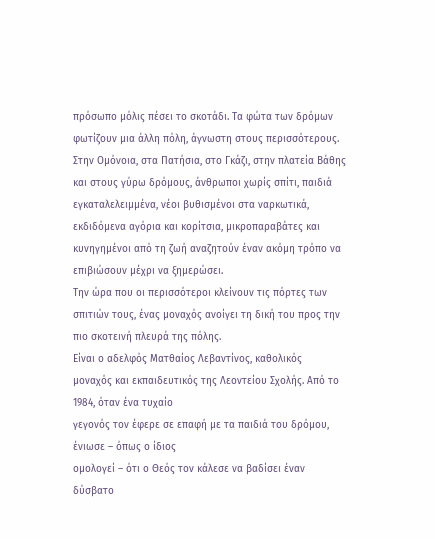πρόσωπο μόλις πέσει το σκοτάδι. Τα φώτα των δρόμων φωτίζουν μια άλλη πόλη, άγνωστη στους περισσότερους. Στην Ομόνοια, στα Πατήσια, στο Γκάζι, στην πλατεία Βάθης και στους γύρω δρόμους, άνθρωποι χωρίς σπίτι, παιδιά εγκαταλελειμμένα, νέοι βυθισμένοι στα ναρκωτικά, εκδιδόμενα αγόρια και κορίτσια, μικροπαραβάτες και κυνηγημένοι από τη ζωή αναζητούν έναν ακόμη τρόπο να επιβιώσουν μέχρι να ξημερώσει.
Την ώρα που οι περισσότεροι κλείνουν τις πόρτες των σπιτιών τους, ένας μοναχός ανοίγει τη δική του προς την πιο σκοτεινή πλευρά της πόλης.
Είναι ο αδελφός Ματθαίος Λεβαντίνος, καθολικός
μοναχός και εκπαιδευτικός της Λεοντείου Σχολής. Από το 1984, όταν ένα τυχαίο
γεγονός τον έφερε σε επαφή με τα παιδιά του δρόμου, ένιωσε – όπως ο ίδιος
ομολογεί – ότι ο Θεός τον κάλεσε να βαδίσει έναν δύσβατο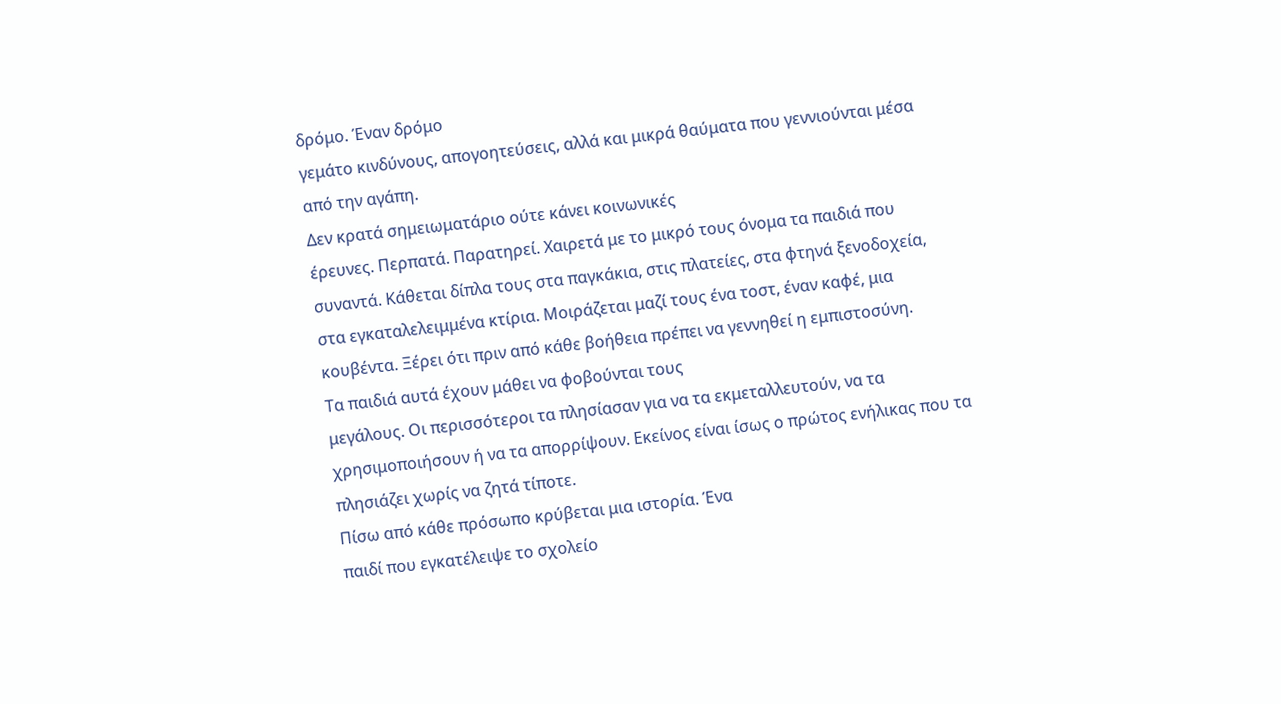δρόμο. Έναν δρόμο
γεμάτο κινδύνους, απογοητεύσεις, αλλά και μικρά θαύματα που γεννιούνται μέσα
από την αγάπη.
Δεν κρατά σημειωματάριο ούτε κάνει κοινωνικές
έρευνες. Περπατά. Παρατηρεί. Χαιρετά με το μικρό τους όνομα τα παιδιά που
συναντά. Κάθεται δίπλα τους στα παγκάκια, στις πλατείες, στα φτηνά ξενοδοχεία,
στα εγκαταλελειμμένα κτίρια. Μοιράζεται μαζί τους ένα τοστ, έναν καφέ, μια
κουβέντα. Ξέρει ότι πριν από κάθε βοήθεια πρέπει να γεννηθεί η εμπιστοσύνη.
Τα παιδιά αυτά έχουν μάθει να φοβούνται τους
μεγάλους. Οι περισσότεροι τα πλησίασαν για να τα εκμεταλλευτούν, να τα
χρησιμοποιήσουν ή να τα απορρίψουν. Εκείνος είναι ίσως ο πρώτος ενήλικας που τα
πλησιάζει χωρίς να ζητά τίποτε.
Πίσω από κάθε πρόσωπο κρύβεται μια ιστορία. Ένα
παιδί που εγκατέλειψε το σχολείο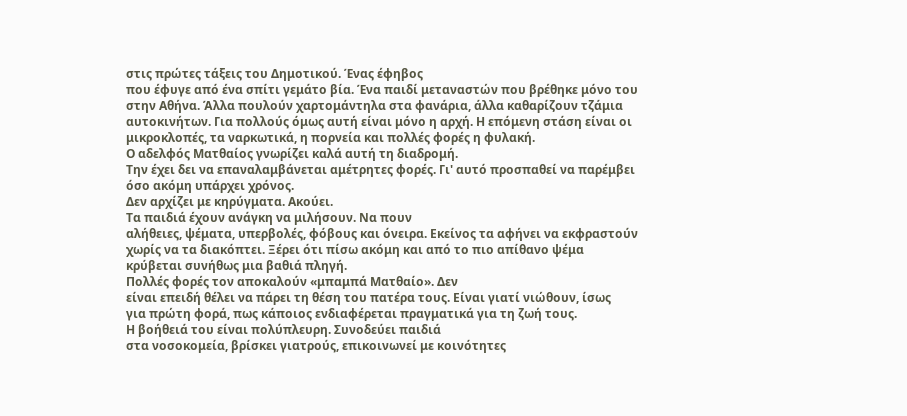στις πρώτες τάξεις του Δημοτικού. Ένας έφηβος
που έφυγε από ένα σπίτι γεμάτο βία. Ένα παιδί μεταναστών που βρέθηκε μόνο του
στην Αθήνα. Άλλα πουλούν χαρτομάντηλα στα φανάρια, άλλα καθαρίζουν τζάμια
αυτοκινήτων. Για πολλούς όμως αυτή είναι μόνο η αρχή. Η επόμενη στάση είναι οι
μικροκλοπές, τα ναρκωτικά, η πορνεία και πολλές φορές η φυλακή.
Ο αδελφός Ματθαίος γνωρίζει καλά αυτή τη διαδρομή.
Την έχει δει να επαναλαμβάνεται αμέτρητες φορές. Γι' αυτό προσπαθεί να παρέμβει
όσο ακόμη υπάρχει χρόνος.
Δεν αρχίζει με κηρύγματα. Ακούει.
Τα παιδιά έχουν ανάγκη να μιλήσουν. Να πουν
αλήθειες, ψέματα, υπερβολές, φόβους και όνειρα. Εκείνος τα αφήνει να εκφραστούν
χωρίς να τα διακόπτει. Ξέρει ότι πίσω ακόμη και από το πιο απίθανο ψέμα
κρύβεται συνήθως μια βαθιά πληγή.
Πολλές φορές τον αποκαλούν «μπαμπά Ματθαίο». Δεν
είναι επειδή θέλει να πάρει τη θέση του πατέρα τους. Είναι γιατί νιώθουν, ίσως
για πρώτη φορά, πως κάποιος ενδιαφέρεται πραγματικά για τη ζωή τους.
Η βοήθειά του είναι πολύπλευρη. Συνοδεύει παιδιά
στα νοσοκομεία, βρίσκει γιατρούς, επικοινωνεί με κοινότητες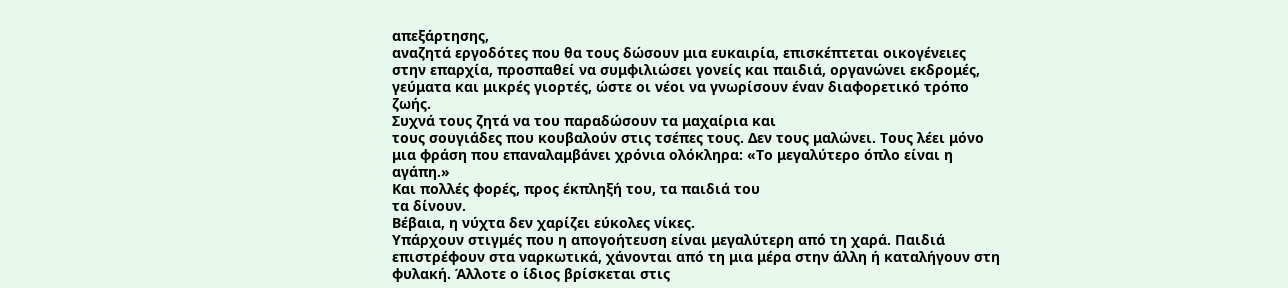απεξάρτησης,
αναζητά εργοδότες που θα τους δώσουν μια ευκαιρία, επισκέπτεται οικογένειες
στην επαρχία, προσπαθεί να συμφιλιώσει γονείς και παιδιά, οργανώνει εκδρομές,
γεύματα και μικρές γιορτές, ώστε οι νέοι να γνωρίσουν έναν διαφορετικό τρόπο
ζωής.
Συχνά τους ζητά να του παραδώσουν τα μαχαίρια και
τους σουγιάδες που κουβαλούν στις τσέπες τους. Δεν τους μαλώνει. Τους λέει μόνο
μια φράση που επαναλαμβάνει χρόνια ολόκληρα: «Το μεγαλύτερο όπλο είναι η
αγάπη.»
Και πολλές φορές, προς έκπληξή του, τα παιδιά του
τα δίνουν.
Βέβαια, η νύχτα δεν χαρίζει εύκολες νίκες.
Υπάρχουν στιγμές που η απογοήτευση είναι μεγαλύτερη από τη χαρά. Παιδιά
επιστρέφουν στα ναρκωτικά, χάνονται από τη μια μέρα στην άλλη ή καταλήγουν στη
φυλακή. Άλλοτε ο ίδιος βρίσκεται στις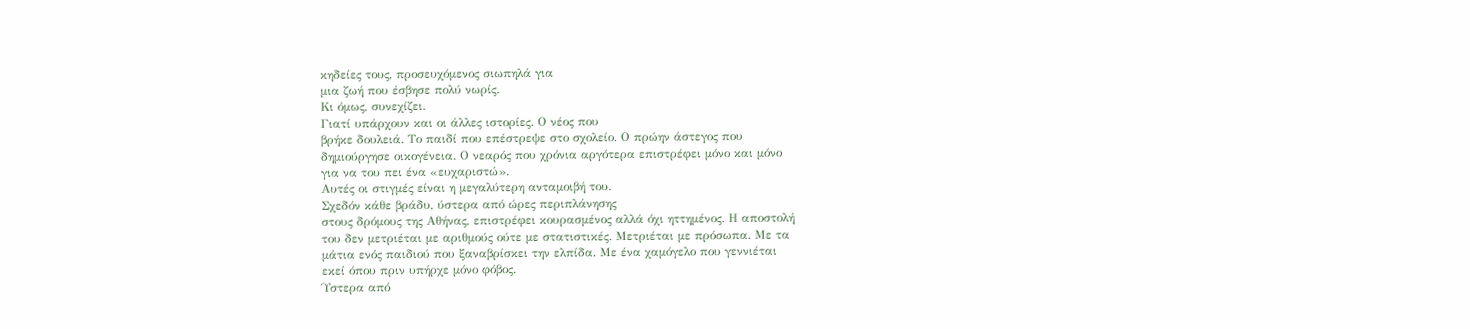κηδείες τους, προσευχόμενος σιωπηλά για
μια ζωή που έσβησε πολύ νωρίς.
Κι όμως, συνεχίζει.
Γιατί υπάρχουν και οι άλλες ιστορίες. Ο νέος που
βρήκε δουλειά. Το παιδί που επέστρεψε στο σχολείο. Ο πρώην άστεγος που
δημιούργησε οικογένεια. Ο νεαρός που χρόνια αργότερα επιστρέφει μόνο και μόνο
για να του πει ένα «ευχαριστώ».
Αυτές οι στιγμές είναι η μεγαλύτερη ανταμοιβή του.
Σχεδόν κάθε βράδυ, ύστερα από ώρες περιπλάνησης
στους δρόμους της Αθήνας, επιστρέφει κουρασμένος αλλά όχι ηττημένος. Η αποστολή
του δεν μετριέται με αριθμούς ούτε με στατιστικές. Μετριέται με πρόσωπα. Με τα
μάτια ενός παιδιού που ξαναβρίσκει την ελπίδα. Με ένα χαμόγελο που γεννιέται
εκεί όπου πριν υπήρχε μόνο φόβος.
Ύστερα από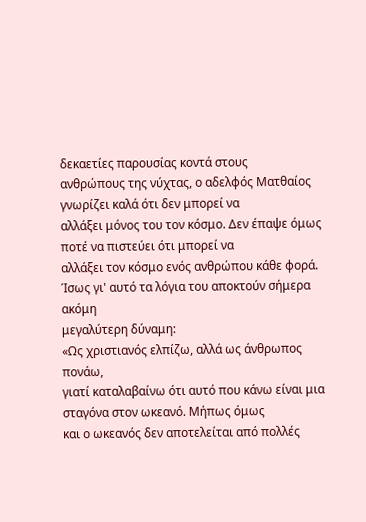δεκαετίες παρουσίας κοντά στους
ανθρώπους της νύχτας, ο αδελφός Ματθαίος γνωρίζει καλά ότι δεν μπορεί να
αλλάξει μόνος του τον κόσμο. Δεν έπαψε όμως ποτέ να πιστεύει ότι μπορεί να
αλλάξει τον κόσμο ενός ανθρώπου κάθε φορά.
Ίσως γι' αυτό τα λόγια του αποκτούν σήμερα ακόμη
μεγαλύτερη δύναμη:
«Ως χριστιανός ελπίζω, αλλά ως άνθρωπος πονάω,
γιατί καταλαβαίνω ότι αυτό που κάνω είναι μια σταγόνα στον ωκεανό. Μήπως όμως
και ο ωκεανός δεν αποτελείται από πολλές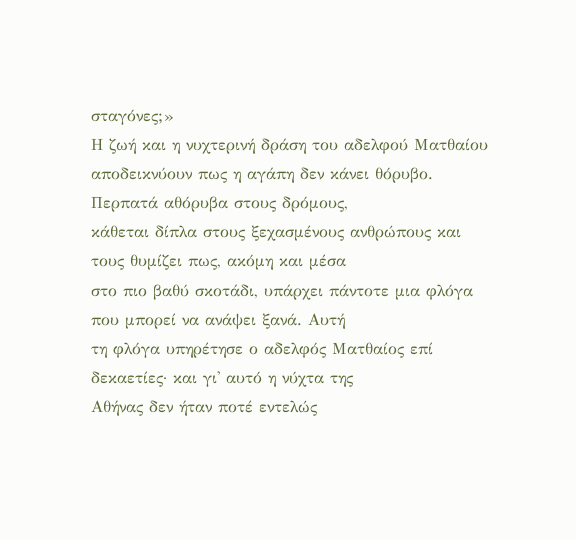σταγόνες;»
Η ζωή και η νυχτερινή δράση του αδελφού Ματθαίου
αποδεικνύουν πως η αγάπη δεν κάνει θόρυβο. Περπατά αθόρυβα στους δρόμους,
κάθεται δίπλα στους ξεχασμένους ανθρώπους και τους θυμίζει πως, ακόμη και μέσα
στο πιο βαθύ σκοτάδι, υπάρχει πάντοτε μια φλόγα που μπορεί να ανάψει ξανά. Αυτή
τη φλόγα υπηρέτησε ο αδελφός Ματθαίος επί δεκαετίες· και γι' αυτό η νύχτα της
Αθήνας δεν ήταν ποτέ εντελώς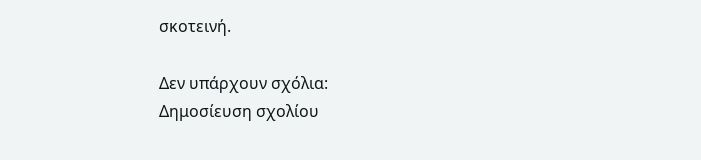σκοτεινή.

Δεν υπάρχουν σχόλια:
Δημοσίευση σχολίου